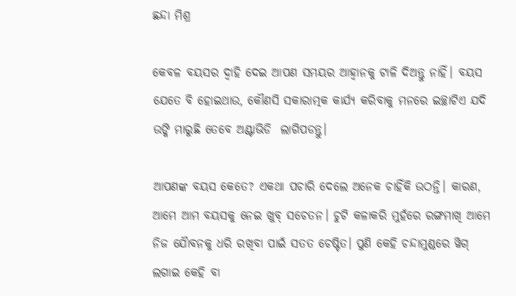ଛନ୍ଦା ମିଶ୍ର

କେବଳ ବୟସର ଦ୍ୱାହି ଦେଇ ଆପଣ ସମୟର ଆହ୍ୱାନକୁ ଟାଳି ଦିଅନ୍ତୁ ନାହିଁ। ବୟସ ଯେତେ ବି ହୋଇଥାଉ, କୌଣସି ସକାରାତ୍ମକ କାର୍ଯ୍ୟ କରିବାକୁ ମନରେ ଇଚ୍ଛାଟିଏ ଯଦି ଉଙ୍କି ମାରୁଛି ତେବେ ଅଣ୍ଟାଭିଡି  ଲାଗିପଡନ୍ତୁ।

ଆପଣଙ୍କ ବୟସ କେତେ? ଏକଥା ପଚାରି ଦେଲେ ଅନେକ ଚାହିଁକି ଉଠନ୍ତି। କାରଣ, ଆମେ ଆମ ବୟସକୁ ନେଇ ଖୁବ୍ ସଚେତନ। ଚୁଟି କଳାକରି ମୁହଁରେ ରଙ୍ଗମାଖି ଆମେ ନିଜ ଯୈାବନକୁ ଧରି ରଖିବା ପାଇଁ ସତତ ଚେଷ୍ଟିତ। ପୁଣି କେହି ଚନ୍ଦାମୁଣ୍ଡରେ ୱିଗ୍ ଲଗାଇ କେହି ବା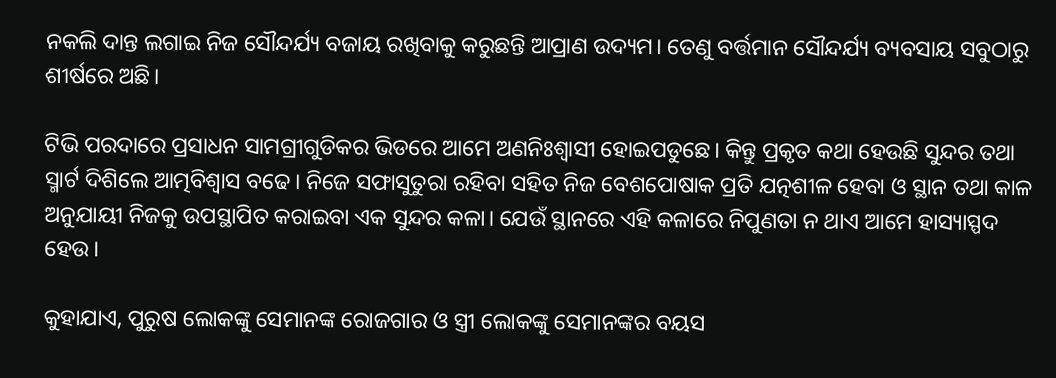ନକଲି ଦାନ୍ତ ଲଗାଇ ନିଜ ସୌନ୍ଦର୍ଯ୍ୟ ବଜାୟ ରଖିବାକୁ କରୁଛନ୍ତି ଆପ୍ରାଣ ଉଦ୍ୟମ। ତେଣୁ ବର୍ତ୍ତମାନ ସୌନ୍ଦର୍ଯ୍ୟ ବ୍ୟବସାୟ ସବୁଠାରୁ ଶୀର୍ଷରେ ଅଛି।

ଟିଭି ପରଦାରେ ପ୍ରସାଧନ ସାମଗ୍ରୀଗୁଡିକର ଭିଡରେ ଆମେ ଅଣନିଃଶ୍ୱାସୀ ହୋଇପଡୁଛେ। କିନ୍ତୁ ପ୍ରକୃତ କଥା ହେଉଛି ସୁନ୍ଦର ତଥା ସ୍ମାର୍ଟ ଦିଶିଲେ ଆତ୍ମବିଶ୍ୱାସ ବଢେ। ନିଜେ ସଫାସୁତୁରା ରହିବା ସହିତ ନିଜ ବେଶପୋଷାକ ପ୍ରତି ଯତ୍ନଶୀଳ ହେବା ଓ ସ୍ଥାନ ତଥା କାଳ ଅନୁଯାୟୀ ନିଜକୁ ଉପସ୍ଥାପିତ କରାଇବା ଏକ ସୁନ୍ଦର କଳା। ଯେଉଁ ସ୍ଥାନରେ ଏହି କଳାରେ ନିପୁଣତା ନ ଥାଏ ଆମେ ହାସ୍ୟାସ୍ପଦ ହେଉ।

କୁହାଯାଏ, ପୁରୁଷ ଲୋକଙ୍କୁ ସେମାନଙ୍କ ରୋଜଗାର ଓ ସ୍ତ୍ରୀ ଲୋକଙ୍କୁ ସେମାନଙ୍କର ବୟସ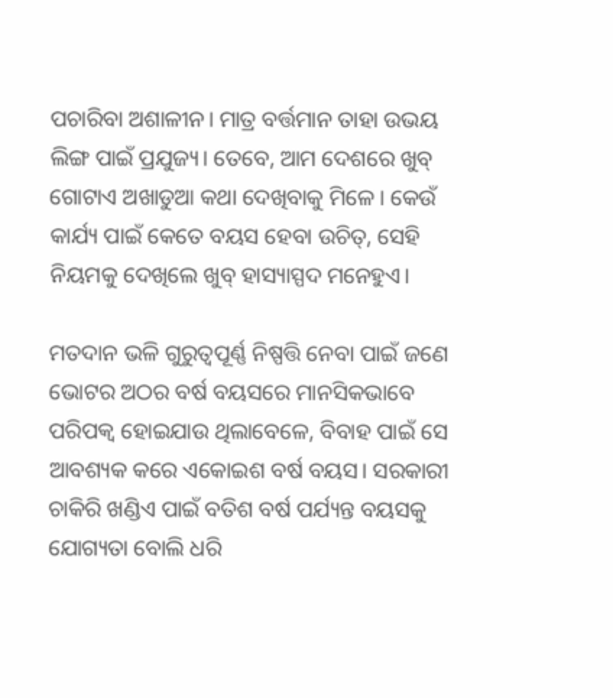ପଚାରିବା ଅଶାଳୀନ। ମାତ୍ର ବର୍ତ୍ତମାନ ତାହା ଉଭୟ ଲିଙ୍ଗ ପାଇଁ ପ୍ରଯୁଜ୍ୟ। ତେବେ, ଆମ ଦେଶରେ ଖୁବ୍ ଗୋଟାଏ ଅଖାଡୁଆ କଥା ଦେଖିବାକୁ ମିଳେ। କେଉଁ କାର୍ଯ୍ୟ ପାଇଁ କେତେ ବୟସ ହେବା ଉଚିତ୍, ସେହି ନିୟମକୁ ଦେଖିଲେ ଖୁବ୍ ହାସ୍ୟାସ୍ପଦ ମନେହୁଏ।

ମତଦାନ ଭଳି ଗୁରୁତ୍ୱପୂର୍ଣ୍ଣ ନିଷ୍ପତ୍ତି ନେବା ପାଇଁ ଜଣେ ଭୋଟର ଅଠର ବର୍ଷ ବୟସରେ ମାନସିକଭାବେ ପରିପକ୍ୱ ହୋଇଯାଉ ଥିଲାବେଳେ, ବିବାହ ପାଇଁ ସେ ଆବଶ୍ୟକ କରେ ଏକୋଇଶ ବର୍ଷ ବୟସ। ସରକାରୀ ଚାକିରି ଖଣ୍ଡିଏ ପାଇଁ ବତିଶ ବର୍ଷ ପର୍ଯ୍ୟନ୍ତ ବୟସକୁ ଯୋଗ୍ୟତା ବୋଲି ଧରି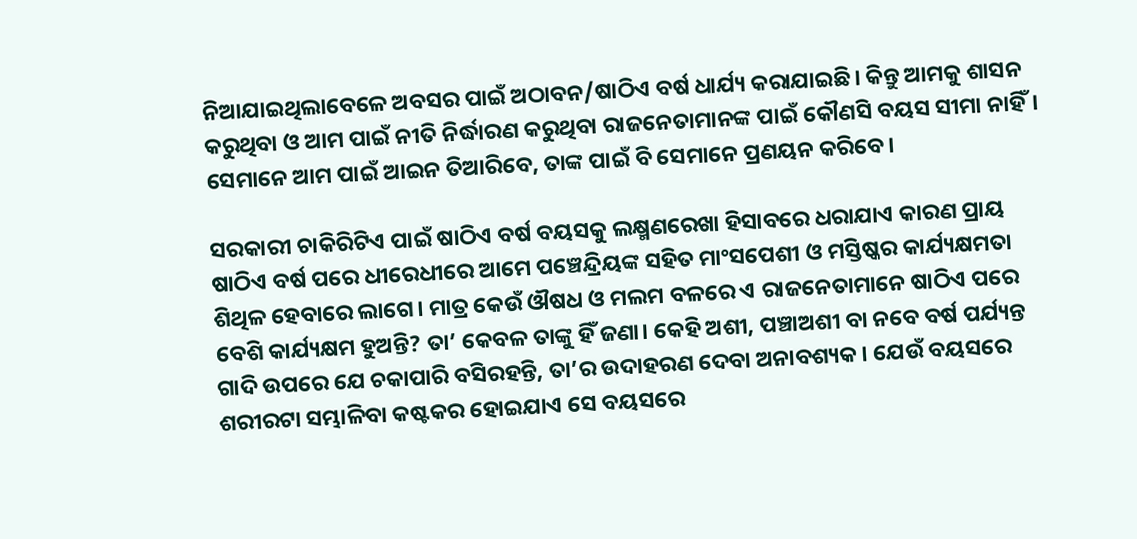ନିଆଯାଇଥିଲାବେଳେ ଅବସର ପାଇଁ ଅଠାବନ/ଷାଠିଏ ବର୍ଷ ଧାର୍ଯ୍ୟ କରାଯାଇଛି। କିନ୍ତୁ ଆମକୁ ଶାସନ କରୁଥିବା ଓ ଆମ ପାଇଁ ନୀତି ନିର୍ଦ୍ଧାରଣ କରୁଥିବା ରାଜନେତାମାନଙ୍କ ପାଇଁ କୌଣସି ବୟସ ସୀମା ନାହିଁ। ସେମାନେ ଆମ ପାଇଁ ଆଇନ ତିଆରିବେ, ତାଙ୍କ ପାଇଁ ବି ସେମାନେ ପ୍ରଣୟନ କରିବେ।

ସରକାରୀ ଚାକିରିଟିଏ ପାଇଁ ଷାଠିଏ ବର୍ଷ ବୟସକୁ ଲକ୍ଷ୍ମଣରେଖା ହିସାବରେ ଧରାଯାଏ କାରଣ ପ୍ରାୟ ଷାଠିଏ ବର୍ଷ ପରେ ଧୀରେଧୀରେ ଆମେ ପଞ୍ଚେନ୍ଦ୍ରିୟଙ୍କ ସହିତ ମାଂସପେଶୀ ଓ ମସ୍ତିଷ୍କର କାର୍ଯ୍ୟକ୍ଷମତା ଶିଥିଳ ହେବାରେ ଲାଗେ। ମାତ୍ର କେଉଁ ଔଷଧ ଓ ମଲମ ବଳରେ ଏ ରାଜନେତାମାନେ ଷାଠିଏ ପରେ ବେଶି କାର୍ଯ୍ୟକ୍ଷମ ହୁଅନ୍ତି? ତା’ କେବଳ ତାଙ୍କୁ ହିଁ ଜଣା। କେହି ଅଶୀ, ପଞ୍ଚାଅଶୀ ବା ନବେ ବର୍ଷ ପର୍ଯ୍ୟନ୍ତ ଗାଦି ଉପରେ ଯେ ଚକାପାରି ବସିରହନ୍ତି, ତା’ର ଉଦାହରଣ ଦେବା ଅନାବଶ୍ୟକ। ଯେଉଁ ବୟସରେ ଶରୀରଟା ସମ୍ଭାଳିବା କଷ୍ଟକର ହୋଇଯାଏ ସେ ବୟସରେ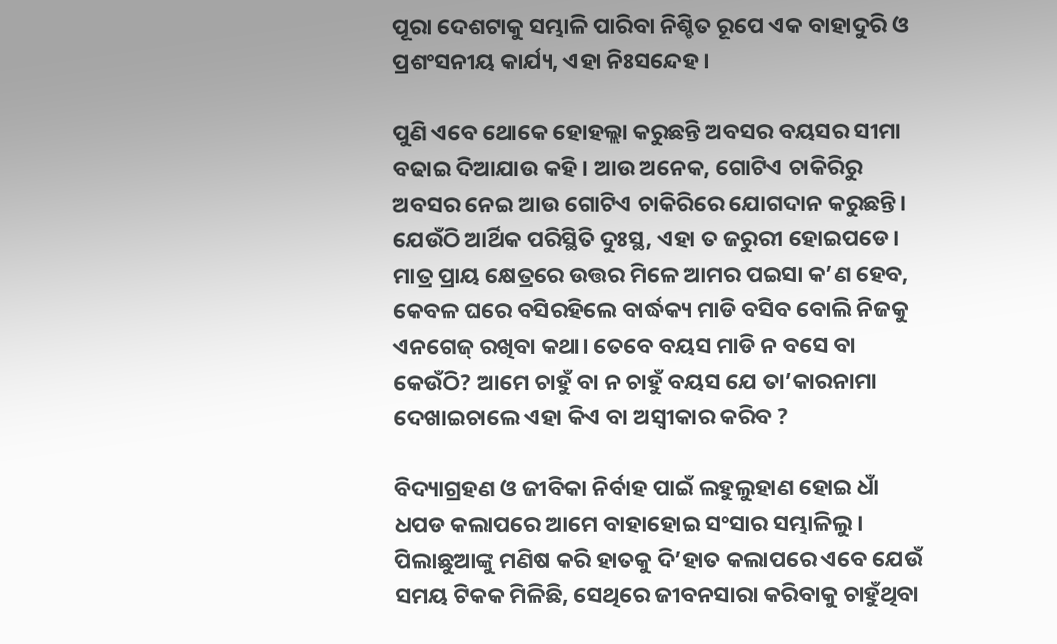ପୂରା ଦେଶଟାକୁ ସମ୍ଭାଳି ପାରିବା ନିଶ୍ଚିତ ରୂପେ ଏକ ବାହାଦୁରି ଓ ପ୍ରଶଂସନୀୟ କାର୍ଯ୍ୟ, ଏହା ନିଃସନ୍ଦେହ।

ପୁଣି ଏବେ ଥୋକେ ହୋହଲ୍ଲା କରୁଛନ୍ତି ଅବସର ବୟସର ସୀମା ବଢାଇ ଦିଆଯାଉ କହି। ଆଉ ଅନେକ, ଗୋଟିଏ ଚାକିରିରୁ ଅବସର ନେଇ ଆଉ ଗୋଟିଏ ଚାକିରିରେ ଯୋଗଦାନ କରୁଛନ୍ତି। ଯେଉଁଠି ଆର୍ଥିକ ପରିସ୍ଥିତି ଦୁଃସ୍ଥ, ଏହା ତ ଜରୁରୀ ହୋଇପଡେ। ମାତ୍ର ପ୍ରାୟ କ୍ଷେତ୍ରରେ ଉତ୍ତର ମିଳେ ଆମର ପଇସା କ’ଣ ହେବ, କେବଳ ଘରେ ବସିରହିଲେ ବାର୍ଦ୍ଧକ୍ୟ ମାଡି ବସିବ ବୋଲି ନିଜକୁ ଏନଗେଜ୍ ରଖିବା କଥା। ତେବେ ବୟସ ମାଡି ନ ବସେ ବା କେଉଁଠି? ଆମେ ଚାହୁଁ ବା ନ ଚାହୁଁ ବୟସ ଯେ ତା’କାରନାମା ଦେଖାଇଚାଲେ ଏହା କିଏ ବା ଅସ୍ୱୀକାର କରିବ ?

ବିଦ୍ୟାଗ୍ରହଣ ଓ ଜୀବିକା ନିର୍ବାହ ପାଇଁ ଲହୁଲୁହାଣ ହୋଇ ଧାଁ ଧପଡ କଲାପରେ ଆମେ ବାହାହୋଇ ସଂସାର ସମ୍ଭାଳିଲୁ। ପିଲାଛୁଆଙ୍କୁ ମଣିଷ କରି ହାତକୁ ଦି’ହାତ କଲାପରେ ଏବେ ଯେଉଁ ସମୟ ଟିକକ ମିଳିଛି, ସେଥିରେ ଜୀବନସାରା କରିବାକୁ ଚାହୁଁଥିବା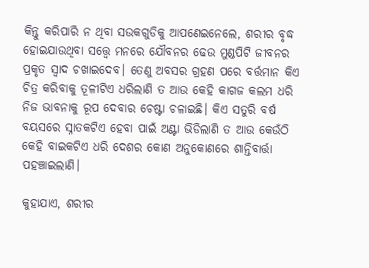କିନ୍ତୁ କରିପାରି ନ ଥିବା ସଉକଗୁଡିକୁ ଆପଣେଇନେଲେ, ଶରୀର ବୃଦ୍ଧ ହୋଇଯାଉଥିବା ସତ୍ତ୍ୱେ ମନରେ ଯୌବନର ଢେଉ ମୁଣ୍ଡପିଟି ଜୀବନର ପ୍ରକୃତ ସ୍ୱାଦ ଚଖାଇଦେବ। ତେଣୁ ଅବସର ଗ୍ରହଣ ପରେ ବର୍ତ୍ତମାନ କିଏ ଚିତ୍ର କରିବାକୁ ତୂଳୀଟିଏ ଧରିଲାଣି ତ ଆଉ କେହି କାଗଜ କଲମ ଧରି ନିଜ ଭାବନାକୁ ରୂପ ଦେବାର ଚେଷ୍ଟା ଚଳାଇଛି। କିଏ ସତୁରି ବର୍ଷ ବୟସରେ ସ୍ନାତକଟିଏ ହେବା ପାଇଁ ଅଣ୍ଟା ଭିଡିଲାଣି ତ ଆଉ କେଉଁଠି କେହି ବାଇକଟିଏ ଧରି ଦେଶର କୋଣ ଅନୁକୋଣରେ ଶାନ୍ତିବାର୍ତ୍ତା ପହଞ୍ଚାଇଲାଣି।

କୁହାଯାଏ, ଶରୀର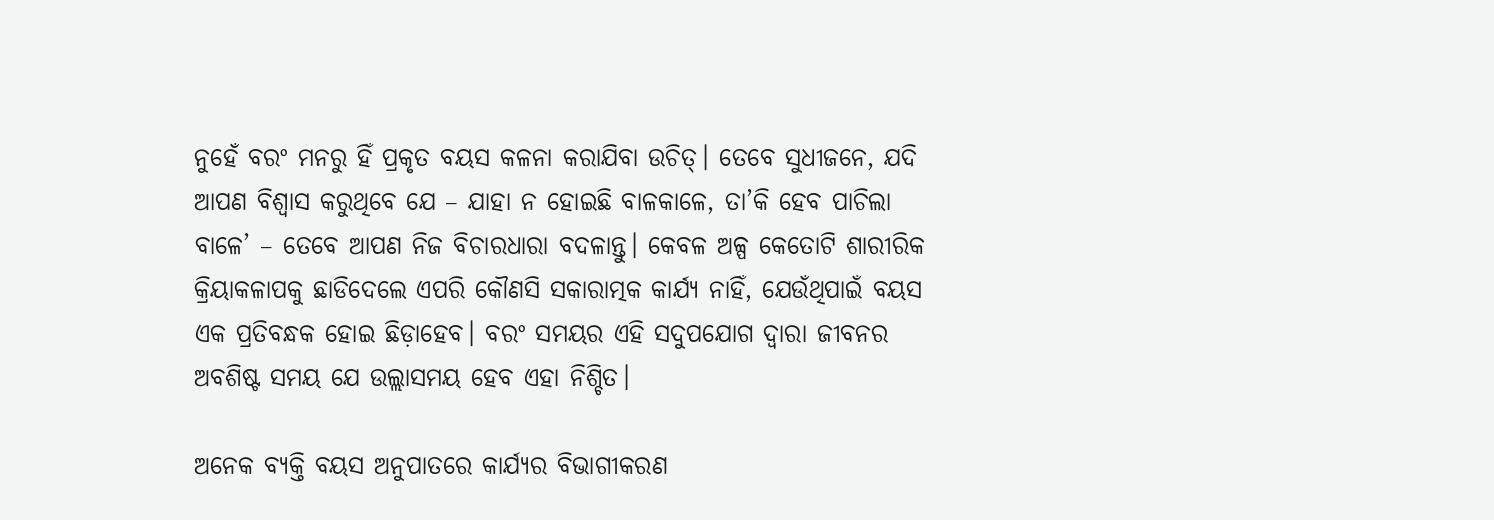ନୁହେଁ ବରଂ ମନରୁ ହିଁ ପ୍ରକୃତ ବୟସ କଳନା କରାଯିବା ଉଚିତ୍। ତେବେ ସୁଧୀଜନେ, ଯଦି ଆପଣ ବିଶ୍ୱାସ କରୁଥିବେ ଯେ – ଯାହା ନ ହୋଇଛି ବାଳକାଳେ, ତା’କି ହେବ ପାଚିଲା ବାଳେ’ – ତେବେ ଆପଣ ନିଜ ବିଚାରଧାରା ବଦଳାନ୍ତୁ। କେବଳ ଅଳ୍ପ କେତୋଟି ଶାରୀରିକ କ୍ରିୟାକଳାପକୁ ଛାଡିଦେଲେ ଏପରି କୌଣସି ସକାରାତ୍ମକ କାର୍ଯ୍ୟ ନାହିଁ, ଯେଉଁଥିପାଇଁ ବୟସ ଏକ ପ୍ରତିବନ୍ଧକ ହୋଇ ଛିଡ଼ାହେବ। ବରଂ ସମୟର ଏହି ସଦୁପଯୋଗ ଦ୍ୱାରା ଜୀବନର ଅବଶିଷ୍ଟ ସମୟ ଯେ ଉଲ୍ଲାସମୟ ହେବ ଏହା ନିଶ୍ଚିତ।

ଅନେକ ବ୍ୟକ୍ତି ବୟସ ଅନୁପାତରେ କାର୍ଯ୍ୟର ବିଭାଗୀକରଣ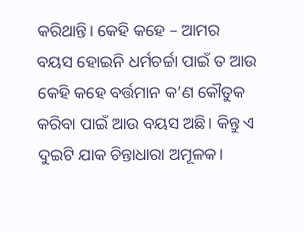କରିଥାନ୍ତି। କେହି କହେ – ଆମର ବୟସ ହୋଇନି ଧର୍ମଚର୍ଚ୍ଚା ପାଇଁ ତ ଆଉ କେହି କହେ ବର୍ତ୍ତମାନ କ’ଣ କୌତୁକ କରିବା ପାଇଁ ଆଉ ବୟସ ଅଛି। କିନ୍ତୁ ଏ ଦୁଇଟି ଯାକ ଚିନ୍ତାଧାରା ଅମୂଳକ।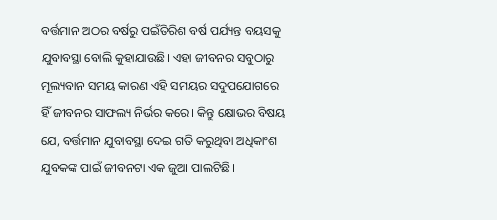ବର୍ତ୍ତମାନ ଅଠର ବର୍ଷରୁ ପଇଁତିରିଶ ବର୍ଷ ପର୍ଯ୍ୟନ୍ତ ବୟସକୁ ଯୁବାବସ୍ଥା ବୋଲି କୁହାଯାଉଛି। ଏହା ଜୀବନର ସବୁଠାରୁ ମୂଲ୍ୟବାନ ସମୟ କାରଣ ଏହି ସମୟର ସଦୁପଯୋଗରେ ହିଁ ଜୀବନର ସାଫଲ୍ୟ ନିର୍ଭର କରେ। କିନ୍ତୁ କ୍ଷୋଭର ବିଷୟ ଯେ, ବର୍ତ୍ତମାନ ଯୁବାବସ୍ଥା ଦେଇ ଗତି କରୁଥିବା ଅଧିକାଂଶ ଯୁବକଙ୍କ ପାଇଁ ଜୀବନଟା ଏକ ଜୁଆ ପାଲଟିଛି।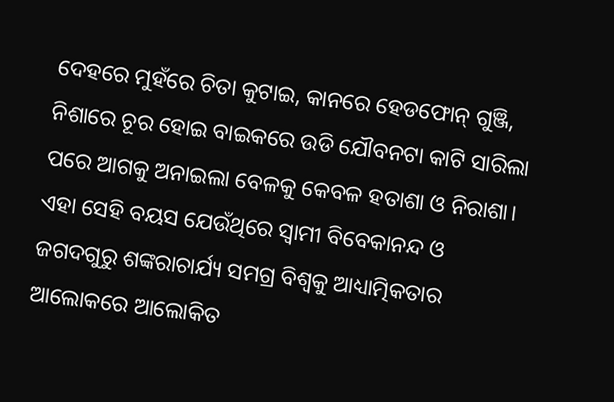ଦେହରେ ମୁହଁରେ ଚିତା କୁଟାଇ, କାନରେ ହେଡଫୋନ୍ ଗୁଞ୍ଜି, ନିଶାରେ ଚୂର ହୋଇ ବାଇକରେ ଉଡି ଯୌବନଟା କାଟି ସାରିଲା ପରେ ଆଗକୁ ଅନାଇଲା ବେଳକୁ କେବଳ ହତାଶା ଓ ନିରାଶା। ଏହା ସେହି ବୟସ ଯେଉଁଥିରେ ସ୍ୱାମୀ ବିବେକାନନ୍ଦ ଓ ଜଗଦଗୁରୁ ଶଙ୍କରାଚାର୍ଯ୍ୟ ସମଗ୍ର ବିଶ୍ୱକୁ ଆଧ୍ୟାତ୍ମିକତାର ଆଲୋକରେ ଆଲୋକିତ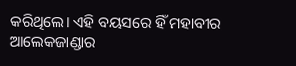କରିଥିଲେ। ଏହି ବୟସରେ ହିଁ ମହାବୀର ଆଲେକଜାଣ୍ଡାର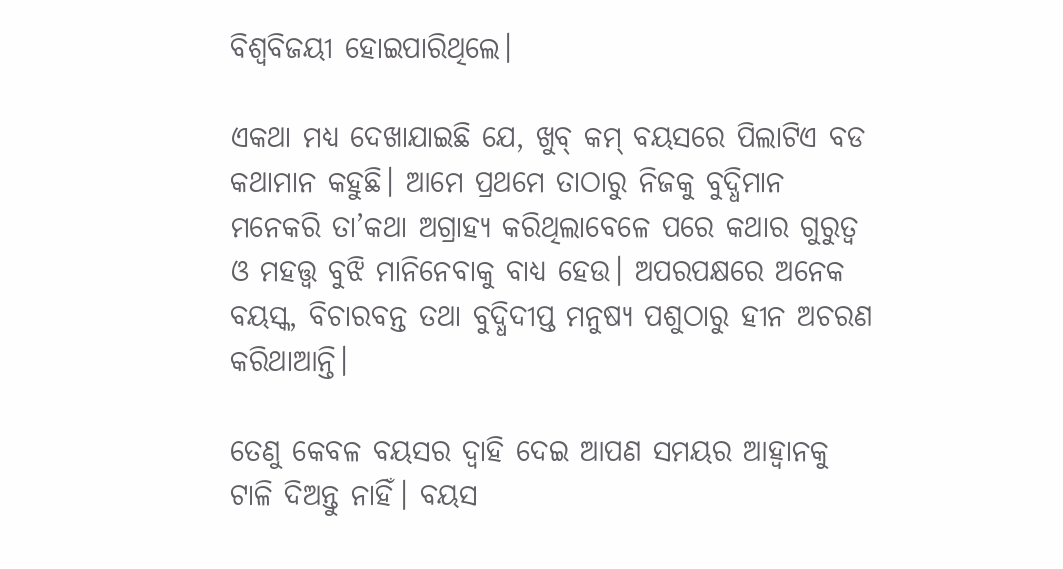ବିଶ୍ୱବିଜୟୀ ହୋଇପାରିଥିଲେ।

ଏକଥା ମଧ୍ୟ ଦେଖାଯାଇଛି ଯେ, ଖୁବ୍ କମ୍ ବୟସରେ ପିଲାଟିଏ ବଡ କଥାମାନ କହୁଛି। ଆମେ ପ୍ରଥମେ ତାଠାରୁ ନିଜକୁ ବୁଦ୍ଧିମାନ ମନେକରି ତା’କଥା ଅଗ୍ରାହ୍ୟ କରିଥିଲାବେଳେ ପରେ କଥାର ଗୁରୁତ୍ୱ ଓ ମହତ୍ତ୍ୱ ବୁଝି ମାନିନେବାକୁ ବାଧ୍ୟ ହେଉ। ଅପରପକ୍ଷରେ ଅନେକ ବୟସ୍କ, ବିଚାରବନ୍ତ ତଥା ବୁଦ୍ଧିଦୀପ୍ତ ମନୁଷ୍ୟ ପଶୁଠାରୁ ହୀନ ଅଚରଣ କରିଥାଆନ୍ତି।

ତେଣୁ କେବଳ ବୟସର ଦ୍ୱାହି ଦେଇ ଆପଣ ସମୟର ଆହ୍ୱାନକୁ ଟାଳି ଦିଅନ୍ତୁ ନାହିଁ। ବୟସ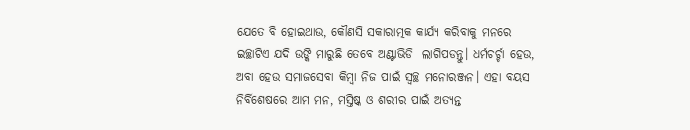ଯେତେ ବି ହୋଇଥାଉ, କୌଣସି ସକାରାତ୍ମକ କାର୍ଯ୍ୟ କରିବାକୁ ମନରେ ଇଚ୍ଛାଟିଏ ଯଦି ଉଙ୍କି ମାରୁଛି ତେବେ ଅଣ୍ଟାଭିଡି  ଲାଗିପଡନ୍ତୁ। ଧର୍ମଚର୍ଚ୍ଚା ହେଉ, ଅବା ହେଉ ସମାଜସେବା କିମ୍ବା ନିଜ ପାଇଁ ସ୍ୱଚ୍ଛ ମନୋରଞ୍ଜନ। ଏହା ବୟସ ନିର୍ବିଶେଷରେ ଆମ ମନ, ମସ୍ତିଷ୍କ ଓ ଶରୀର ପାଇଁ ଅତ୍ୟନ୍ତ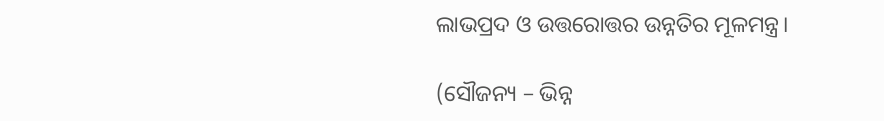ଲାଭପ୍ରଦ ଓ ଉତ୍ତରୋତ୍ତର ଉନ୍ନତିର ମୂଳମନ୍ତ୍ର।

(ସୌଜନ୍ୟ – ଭିନ୍ନ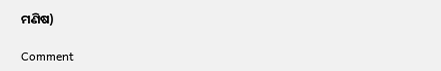ମଣିଷ)

Comment